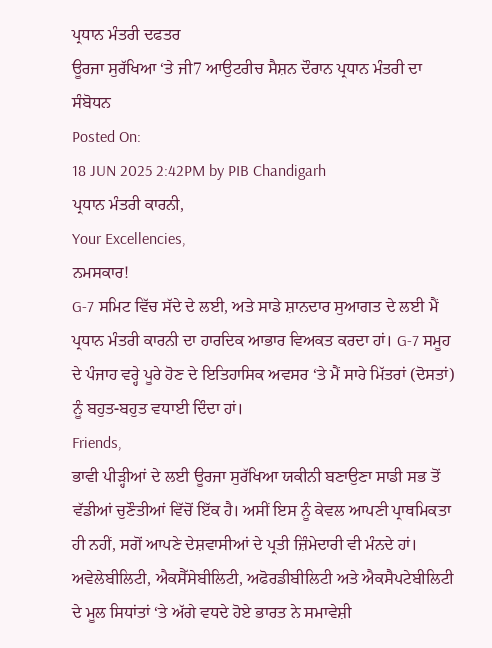ਪ੍ਰਧਾਨ ਮੰਤਰੀ ਦਫਤਰ
ਊਰਜਾ ਸੁਰੱਖਿਆ ‘ਤੇ ਜੀ7 ਆਉਟਰੀਚ ਸੈਸ਼ਨ ਦੌਰਾਨ ਪ੍ਰਧਾਨ ਮੰਤਰੀ ਦਾ ਸੰਬੋਧਨ
Posted On:
18 JUN 2025 2:42PM by PIB Chandigarh
ਪ੍ਰਧਾਨ ਮੰਤਰੀ ਕਾਰਨੀ,
Your Excellencies,
ਨਮਸਕਾਰ!
G-7 ਸਮਿਟ ਵਿੱਚ ਸੱਦੇ ਦੇ ਲਈ, ਅਤੇ ਸਾਡੇ ਸ਼ਾਨਦਾਰ ਸੁਆਗਤ ਦੇ ਲਈ ਮੈਂ ਪ੍ਰਧਾਨ ਮੰਤਰੀ ਕਾਰਨੀ ਦਾ ਹਾਰਦਿਕ ਆਭਾਰ ਵਿਅਕਤ ਕਰਦਾ ਹਾਂ। G-7 ਸਮੂਹ ਦੇ ਪੰਜਾਹ ਵਰ੍ਹੇ ਪੂਰੇ ਹੋਣ ਦੇ ਇਤਿਹਾਸਿਕ ਅਵਸਰ ‘ਤੇ ਮੈਂ ਸਾਰੇ ਮਿੱਤਰਾਂ (ਦੋਸਤਾਂ) ਨੂੰ ਬਹੁਤ-ਬਹੁਤ ਵਧਾਈ ਦਿੰਦਾ ਹਾਂ।
Friends,
ਭਾਵੀ ਪੀੜ੍ਹੀਆਂ ਦੇ ਲਈ ਊਰਜਾ ਸੁਰੱਖਿਆ ਯਕੀਨੀ ਬਣਾਉਣਾ ਸਾਡੀ ਸਭ ਤੋਂ ਵੱਡੀਆਂ ਚੁਣੌਤੀਆਂ ਵਿੱਚੋਂ ਇੱਕ ਹੈ। ਅਸੀਂ ਇਸ ਨੂੰ ਕੇਵਲ ਆਪਣੀ ਪ੍ਰਾਥਮਿਕਤਾ ਹੀ ਨਹੀਂ, ਸਗੋਂ ਆਪਣੇ ਦੇਸ਼ਵਾਸੀਆਂ ਦੇ ਪ੍ਰਤੀ ਜ਼ਿੰਮੇਦਾਰੀ ਵੀ ਮੰਨਦੇ ਹਾਂ। ਅਵੇਲੇਬੀਲਿਟੀ, ਐਕਸੈੱਸੇਬੀਲਿਟੀ, ਅਫੋਰਡੀਬੀਲਿਟੀ ਅਤੇ ਐਕਸੈਪਟੇਬੀਲਿਟੀ ਦੇ ਮੂਲ ਸਿਧਾਂਤਾਂ ‘ਤੇ ਅੱਗੇ ਵਧਦੇ ਹੋਏ ਭਾਰਤ ਨੇ ਸਮਾਵੇਸ਼ੀ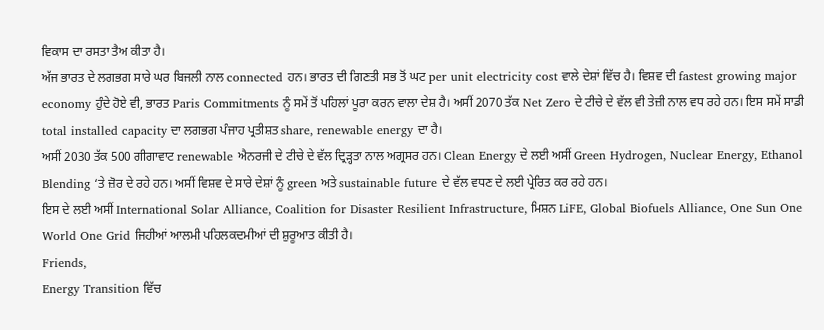ਵਿਕਾਸ ਦਾ ਰਸਤਾ ਤੈਅ ਕੀਤਾ ਹੈ।
ਅੱਜ ਭਾਰਤ ਦੇ ਲਗਭਗ ਸਾਰੇ ਘਰ ਬਿਜਲੀ ਨਾਲ connected ਹਨ। ਭਾਰਤ ਦੀ ਗਿਣਤੀ ਸਭ ਤੋਂ ਘਟ per unit electricity cost ਵਾਲੇ ਦੇਸ਼ਾਂ ਵਿੱਚ ਹੈ। ਵਿਸ਼ਵ ਦੀ fastest growing major economy ਹੁੰਦੇ ਹੋਏ ਵੀ, ਭਾਰਤ Paris Commitments ਨੂੰ ਸਮੇਂ ਤੋਂ ਪਹਿਲਾਂ ਪੂਰਾ ਕਰਨ ਵਾਲਾ ਦੇਸ਼ ਹੈ। ਅਸੀਂ 2070 ਤੱਕ Net Zero ਦੇ ਟੀਚੇ ਦੇ ਵੱਲ ਵੀ ਤੇਜ਼ੀ ਨਾਲ ਵਧ ਰਹੇ ਹਨ। ਇਸ ਸਮੇਂ ਸਾਡੀ total installed capacity ਦਾ ਲਗਭਗ ਪੰਜਾਹ ਪ੍ਰਤੀਸ਼ਤ share, renewable energy ਦਾ ਹੈ।
ਅਸੀਂ 2030 ਤੱਕ 500 ਗੀਗਾਵਾਟ renewable ਐਨਰਜੀ ਦੇ ਟੀਚੇ ਦੇ ਵੱਲ ਦ੍ਰਿੜ੍ਹਤਾ ਨਾਲ ਅਗ੍ਰਸਰ ਹਨ। Clean Energy ਦੇ ਲਈ ਅਸੀਂ Green Hydrogen, Nuclear Energy, Ethanol Blending ‘ਤੇ ਜ਼ੋਰ ਦੇ ਰਹੇ ਹਨ। ਅਸੀਂ ਵਿਸ਼ਵ ਦੇ ਸਾਰੇ ਦੇਸ਼ਾਂ ਨੂੰ green ਅਤੇ sustainable future ਦੇ ਵੱਲ ਵਧਣ ਦੇ ਲਈ ਪ੍ਰੇਰਿਤ ਕਰ ਰਹੇ ਹਨ।
ਇਸ ਦੇ ਲਈ ਅਸੀਂ International Solar Alliance, Coalition for Disaster Resilient Infrastructure, ਮਿਸ਼ਨ LiFE, Global Biofuels Alliance, One Sun One World One Grid ਜਿਹੀਆਂ ਆਲਮੀ ਪਹਿਲਕਦਮੀਆਂ ਦੀ ਸ਼ੁਰੂਆਤ ਕੀਤੀ ਹੈ।
Friends,
Energy Transition ਵਿੱਚ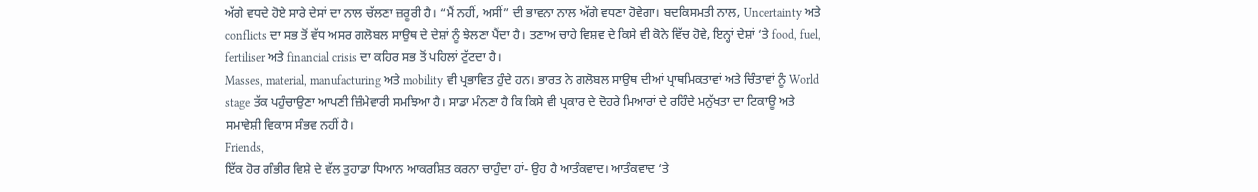ਅੱਗੇ ਵਧਦੇ ਹੋਏ ਸਾਰੇ ਦੇਸਾਂ ਦਾ ਨਾਲ ਚੱਲਣਾ ਜ਼ਰੂਰੀ ਹੈ। “ਮੈਂ ਨਹੀਂ, ਅਸੀਂ” ਦੀ ਭਾਵਨਾ ਨਾਲ ਅੱਗੇ ਵਧਣਾ ਹੋਵੇਗਾ। ਬਦਕਿਸਮਤੀ ਨਾਲ, Uncertainty ਅਤੇ conflicts ਦਾ ਸਭ ਤੋਂ ਵੱਧ ਅਸਰ ਗਲੋਬਲ ਸਾਉਥ ਦੇ ਦੇਸ਼ਾਂ ਨੂੰ ਝੇਲਣਾ ਪੈਂਦਾ ਹੈ। ਤਣਾਅ ਚਾਹੇ ਵਿਸ਼ਵ ਦੇ ਕਿਸੇ ਵੀ ਕੋਨੇ ਵਿੱਚ ਹੋਵੇ, ਇਨ੍ਹਾਂ ਦੇਸ਼ਾਂ ‘ਤੇ food, fuel, fertiliser ਅਤੇ financial crisis ਦਾ ਕਹਿਰ ਸਭ ਤੋਂ ਪਹਿਲਾਂ ਟੁੱਟਦਾ ਹੈ।
Masses, material, manufacturing ਅਤੇ mobility ਵੀ ਪ੍ਰਭਾਵਿਤ ਹੁੰਦੇ ਹਨ। ਭਾਰਤ ਨੇ ਗਲੋਬਲ ਸਾਉਥ ਦੀਆਂ ਪ੍ਰਾਥਮਿਕਤਾਵਾਂ ਅਤੇ ਚਿੰਤਾਵਾਂ ਨੂੰ World stage ਤੱਕ ਪਹੁੰਚਾਉਣਾ ਆਪਣੀ ਜ਼ਿੰਮੇਵਾਰੀ ਸਮਝਿਆ ਹੈ। ਸਾਡਾ ਮੰਨਣਾ ਹੈ ਕਿ ਕਿਸੇ ਵੀ ਪ੍ਰਕਾਰ ਦੇ ਦੋਹਰੇ ਮਿਆਰਾਂ ਦੇ ਰਹਿੰਦੇ ਮਨੁੱਖਤਾ ਦਾ ਟਿਕਾਊ ਅਤੇ ਸਮਾਵੇਸ਼ੀ ਵਿਕਾਸ ਸੰਭਵ ਨਹੀਂ ਹੈ।
Friends,
ਇੱਕ ਹੋਰ ਗੰਭੀਰ ਵਿਸ਼ੇ ਦੇ ਵੱਲ ਤੁਹਾਡਾ ਧਿਆਨ ਆਕਰਸ਼ਿਤ ਕਰਨਾ ਚਾਹੁੰਦਾ ਹਾਂ- ਉਹ ਹੈ ਆਤੰਕਵਾਦ। ਆਤੰਕਵਾਦ ‘ਤੇ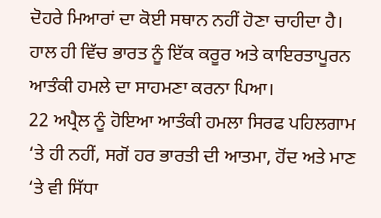ਦੋਹਰੇ ਮਿਆਰਾਂ ਦਾ ਕੋਈ ਸਥਾਨ ਨਹੀਂ ਹੋਣਾ ਚਾਹੀਦਾ ਹੈ। ਹਾਲ ਹੀ ਵਿੱਚ ਭਾਰਤ ਨੂੰ ਇੱਕ ਕਰੂਰ ਅਤੇ ਕਾਇਰਤਾਪੂਰਨ ਆਤੰਕੀ ਹਮਲੇ ਦਾ ਸਾਹਮਣਾ ਕਰਨਾ ਪਿਆ।
22 ਅਪ੍ਰੈਲ ਨੂੰ ਹੋਇਆ ਆਤੰਕੀ ਹਮਲਾ ਸਿਰਫ ਪਹਿਲਗਾਮ ‘ਤੇ ਹੀ ਨਹੀਂ, ਸਗੋਂ ਹਰ ਭਾਰਤੀ ਦੀ ਆਤਮਾ, ਹੋਂਦ ਅਤੇ ਮਾਣ ‘ਤੇ ਵੀ ਸਿੱਧਾ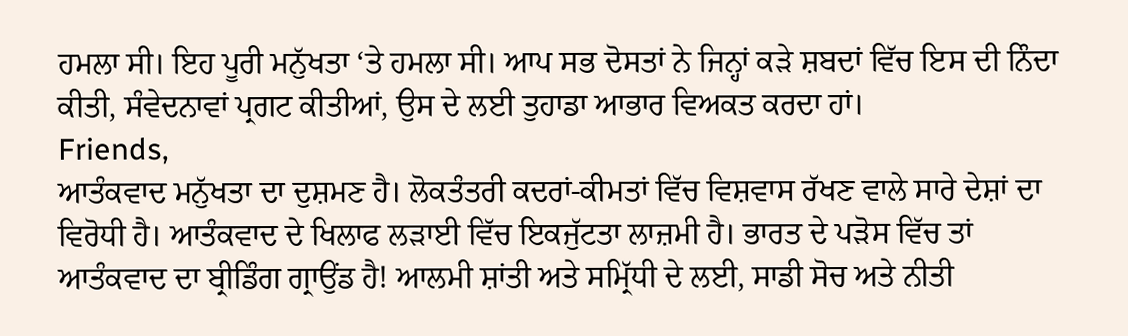ਹਮਲਾ ਸੀ। ਇਹ ਪੂਰੀ ਮਨੁੱਖਤਾ ‘ਤੇ ਹਮਲਾ ਸੀ। ਆਪ ਸਭ ਦੋਸਤਾਂ ਨੇ ਜਿਨ੍ਹਾਂ ਕੜੇ ਸ਼ਬਦਾਂ ਵਿੱਚ ਇਸ ਦੀ ਨਿੰਦਾ ਕੀਤੀ, ਸੰਵੇਦਨਾਵਾਂ ਪ੍ਰਗਟ ਕੀਤੀਆਂ, ਉਸ ਦੇ ਲਈ ਤੁਹਾਡਾ ਆਭਾਰ ਵਿਅਕਤ ਕਰਦਾ ਹਾਂ।
Friends,
ਆਤੰਕਵਾਦ ਮਨੁੱਖਤਾ ਦਾ ਦੁਸ਼ਮਣ ਹੈ। ਲੋਕਤੰਤਰੀ ਕਦਰਾਂ-ਕੀਮਤਾਂ ਵਿੱਚ ਵਿਸ਼ਵਾਸ ਰੱਖਣ ਵਾਲੇ ਸਾਰੇ ਦੇਸ਼ਾਂ ਦਾ ਵਿਰੋਧੀ ਹੈ। ਆਤੰਕਵਾਦ ਦੇ ਖਿਲਾਫ ਲੜਾਈ ਵਿੱਚ ਇਕਜੁੱਟਤਾ ਲਾਜ਼ਮੀ ਹੈ। ਭਾਰਤ ਦੇ ਪੜੋਸ ਵਿੱਚ ਤਾਂ ਆਤੰਕਵਾਦ ਦਾ ਬ੍ਰੀਡਿੰਗ ਗ੍ਰਾਉਂਡ ਹੈ! ਆਲਮੀ ਸ਼ਾਂਤੀ ਅਤੇ ਸਮ੍ਰਿੱਧੀ ਦੇ ਲਈ, ਸਾਡੀ ਸੋਚ ਅਤੇ ਨੀਤੀ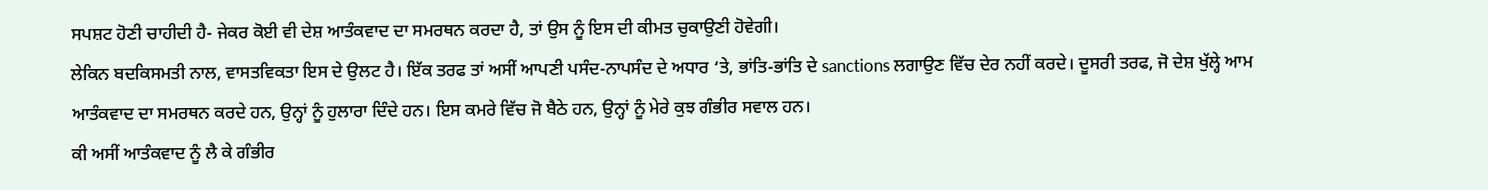ਸਪਸ਼ਟ ਹੋਣੀ ਚਾਹੀਦੀ ਹੈ- ਜੇਕਰ ਕੋਈ ਵੀ ਦੇਸ਼ ਆਤੰਕਵਾਦ ਦਾ ਸਮਰਥਨ ਕਰਦਾ ਹੈ, ਤਾਂ ਉਸ ਨੂੰ ਇਸ ਦੀ ਕੀਮਤ ਚੁਕਾਉਣੀ ਹੋਵੇਗੀ।
ਲੇਕਿਨ ਬਦਕਿਸਮਤੀ ਨਾਲ, ਵਾਸਤਵਿਕਤਾ ਇਸ ਦੇ ਉਲਟ ਹੈ। ਇੱਕ ਤਰਫ ਤਾਂ ਅਸੀਂ ਆਪਣੀ ਪਸੰਦ-ਨਾਪਸੰਦ ਦੇ ਅਧਾਰ ‘ਤੇ, ਭਾਂਤਿ-ਭਾਂਤਿ ਦੇ sanctions ਲਗਾਉਣ ਵਿੱਚ ਦੇਰ ਨਹੀਂ ਕਰਦੇ। ਦੂਸਰੀ ਤਰਫ, ਜੋ ਦੇਸ਼ ਖੁੱਲ੍ਹੇ ਆਮ ਆਤੰਕਵਾਦ ਦਾ ਸਮਰਥਨ ਕਰਦੇ ਹਨ, ਉਨ੍ਹਾਂ ਨੂੰ ਹੁਲਾਰਾ ਦਿੰਦੇ ਹਨ। ਇਸ ਕਮਰੇ ਵਿੱਚ ਜੋ ਬੈਠੇ ਹਨ, ਉਨ੍ਹਾਂ ਨੂੰ ਮੇਰੇ ਕੁਝ ਗੰਭੀਰ ਸਵਾਲ ਹਨ।
ਕੀ ਅਸੀਂ ਆਤੰਕਵਾਦ ਨੂੰ ਲੈ ਕੇ ਗੰਭੀਰ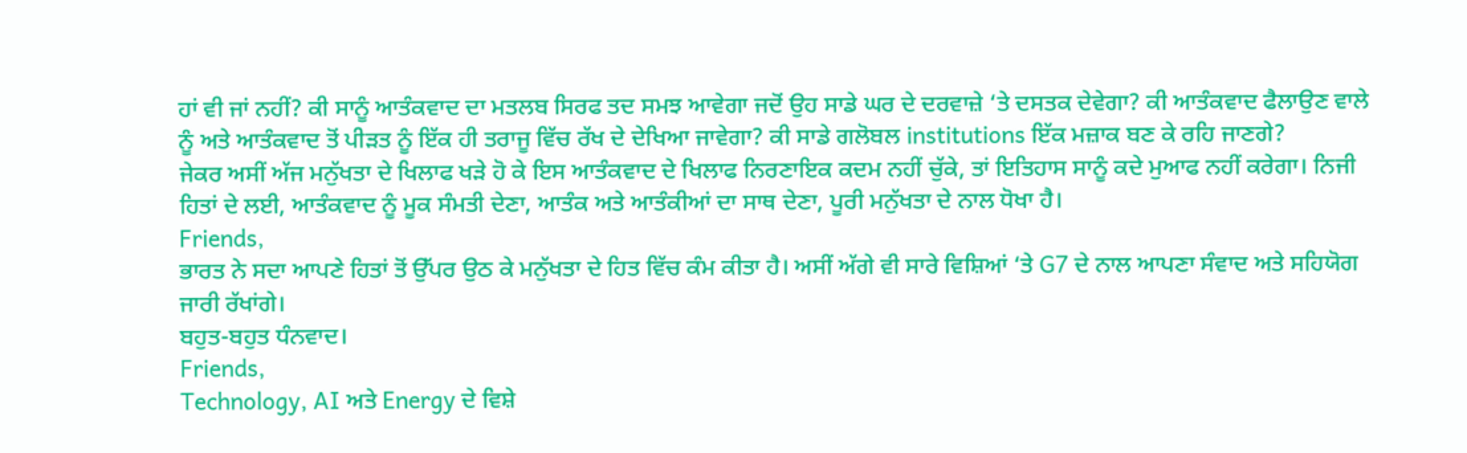ਹਾਂ ਵੀ ਜਾਂ ਨਹੀਂ? ਕੀ ਸਾਨੂੰ ਆਤੰਕਵਾਦ ਦਾ ਮਤਲਬ ਸਿਰਫ ਤਦ ਸਮਝ ਆਵੇਗਾ ਜਦੋਂ ਉਹ ਸਾਡੇ ਘਰ ਦੇ ਦਰਵਾਜ਼ੇ ‘ਤੇ ਦਸਤਕ ਦੇਵੇਗਾ? ਕੀ ਆਤੰਕਵਾਦ ਫੈਲਾਉਣ ਵਾਲੇ ਨੂੰ ਅਤੇ ਆਤੰਕਵਾਦ ਤੋਂ ਪੀੜਤ ਨੂੰ ਇੱਕ ਹੀ ਤਰਾਜੂ ਵਿੱਚ ਰੱਖ ਦੇ ਦੇਖਿਆ ਜਾਵੇਗਾ? ਕੀ ਸਾਡੇ ਗਲੋਬਲ institutions ਇੱਕ ਮਜ਼ਾਕ ਬਣ ਕੇ ਰਹਿ ਜਾਣਗੇ?
ਜੇਕਰ ਅਸੀਂ ਅੱਜ ਮਨੁੱਖਤਾ ਦੇ ਖਿਲਾਫ ਖੜੇ ਹੋ ਕੇ ਇਸ ਆਤੰਕਵਾਦ ਦੇ ਖਿਲਾਫ ਨਿਰਣਾਇਕ ਕਦਮ ਨਹੀਂ ਚੁੱਕੇ, ਤਾਂ ਇਤਿਹਾਸ ਸਾਨੂੰ ਕਦੇ ਮੁਆਫ ਨਹੀਂ ਕਰੇਗਾ। ਨਿਜੀ ਹਿਤਾਂ ਦੇ ਲਈ, ਆਤੰਕਵਾਦ ਨੂੰ ਮੂਕ ਸੰਮਤੀ ਦੇਣਾ, ਆਤੰਕ ਅਤੇ ਆਤੰਕੀਆਂ ਦਾ ਸਾਥ ਦੇਣਾ, ਪੂਰੀ ਮਨੁੱਖਤਾ ਦੇ ਨਾਲ ਧੋਖਾ ਹੈ।
Friends,
ਭਾਰਤ ਨੇ ਸਦਾ ਆਪਣੇ ਹਿਤਾਂ ਤੋਂ ਉੱਪਰ ਉਠ ਕੇ ਮਨੁੱਖਤਾ ਦੇ ਹਿਤ ਵਿੱਚ ਕੰਮ ਕੀਤਾ ਹੈ। ਅਸੀਂ ਅੱਗੇ ਵੀ ਸਾਰੇ ਵਿਸ਼ਿਆਂ ‘ਤੇ G7 ਦੇ ਨਾਲ ਆਪਣਾ ਸੰਵਾਦ ਅਤੇ ਸਹਿਯੋਗ ਜਾਰੀ ਰੱਖਾਂਗੇ।
ਬਹੁਤ-ਬਹੁਤ ਧੰਨਵਾਦ।
Friends,
Technology, AI ਅਤੇ Energy ਦੇ ਵਿਸ਼ੇ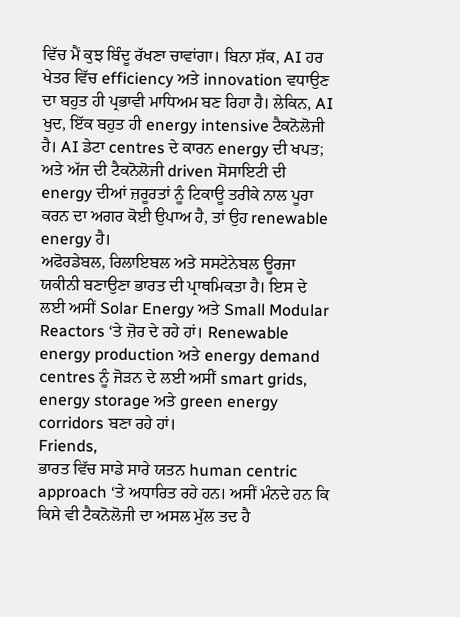ਵਿੱਚ ਮੈਂ ਕੁਝ ਬਿੰਦੂ ਰੱਖਣਾ ਚਾਵਾਂਗਾ। ਬਿਨਾ ਸ਼ੱਕ, AI ਹਰ ਖੇਤਰ ਵਿੱਚ efficiency ਅਤੇ innovation ਵਧਾਉਣ ਦਾ ਬਹੁਤ ਹੀ ਪ੍ਰਭਾਵੀ ਮਾਧਿਅਮ ਬਣ ਰਿਹਾ ਹੈ। ਲੇਕਿਨ, AI ਖੁਦ, ਇੱਕ ਬਹੁਤ ਹੀ energy intensive ਟੈਕਨੋਲੋਜੀ ਹੈ। AI ਡੇਟਾ centres ਦੇ ਕਾਰਨ energy ਦੀ ਖਪਤ; ਅਤੇ ਅੱਜ ਦੀ ਟੈਕਨੋਲੋਜੀ driven ਸੋਸਾਇਟੀ ਦੀ energy ਦੀਆਂ ਜ਼ਰੂਰਤਾਂ ਨੂੰ ਟਿਕਾਊ ਤਰੀਕੇ ਨਾਲ ਪੂਰਾ ਕਰਨ ਦਾ ਅਗਰ ਕੋਈ ਉਪਾਅ ਹੈ, ਤਾਂ ਉਹ renewable energy ਹੈ।
ਅਫੋਰਡੇਬਲ, ਰਿਲਾਇਬਲ ਅਤੇ ਸਸਟੇਨੇਬਲ ਊਰਜਾ ਯਕੀਨੀ ਬਣਾਉਣਾ ਭਾਰਤ ਦੀ ਪ੍ਰਾਥਮਿਕਤਾ ਹੈ। ਇਸ ਦੇ ਲਈ ਅਸੀਂ Solar Energy ਅਤੇ Small Modular Reactors ‘ਤੇ ਜ਼ੋਰ ਦੇ ਰਹੇ ਹਾਂ। Renewable energy production ਅਤੇ energy demand centres ਨੂੰ ਜੋੜਨ ਦੇ ਲਈ ਅਸੀਂ smart grids, energy storage ਅਤੇ green energy corridors ਬਣਾ ਰਹੇ ਹਾਂ।
Friends,
ਭਾਰਤ ਵਿੱਚ ਸਾਡੇ ਸਾਰੇ ਯਤਨ human centric approach ‘ਤੇ ਅਧਾਰਿਤ ਰਹੇ ਹਨ। ਅਸੀਂ ਮੰਨਦੇ ਹਨ ਕਿ ਕਿਸੇ ਵੀ ਟੈਕਨੋਲੋਜੀ ਦਾ ਅਸਲ ਮੁੱਲ ਤਦ ਹੈ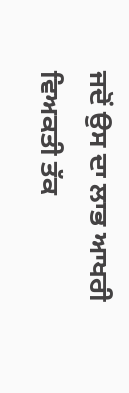ਜਦੋਂ ਉਸ ਦਾ ਲਾਭ ਆਖਰੀ ਵਿਅਕਤੀ ਤੱਕ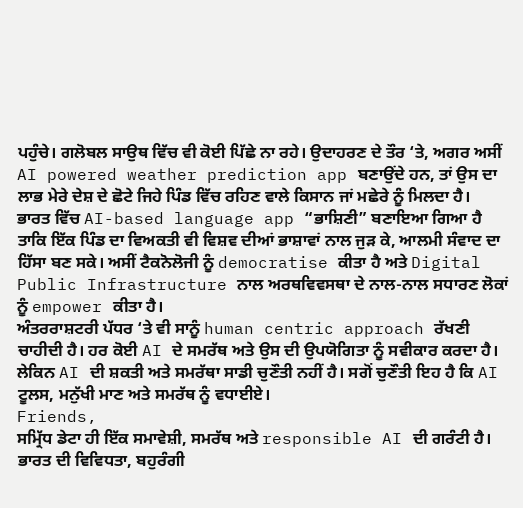ਪਹੁੰਚੇ। ਗਲੋਬਲ ਸਾਉਥ ਵਿੱਚ ਵੀ ਕੋਈ ਪਿੱਛੇ ਨਾ ਰਹੇ। ਉਦਾਹਰਣ ਦੇ ਤੌਰ ‘ਤੇ, ਅਗਰ ਅਸੀਂ AI powered weather prediction app ਬਣਾਉਂਦੇ ਹਨ, ਤਾਂ ਉਸ ਦਾ ਲਾਭ ਮੇਰੇ ਦੇਸ਼ ਦੇ ਛੋਟੇ ਜਿਹੇ ਪਿੰਡ ਵਿੱਚ ਰਹਿਣ ਵਾਲੇ ਕਿਸਾਨ ਜਾਂ ਮਛੇਰੇ ਨੂੰ ਮਿਲਦਾ ਹੈ।
ਭਾਰਤ ਵਿੱਚ AI-based language app “ਭਾਸ਼ਿਣੀ” ਬਣਾਇਆ ਗਿਆ ਹੈ ਤਾਕਿ ਇੱਕ ਪਿੰਡ ਦਾ ਵਿਅਕਤੀ ਵੀ ਵਿਸ਼ਵ ਦੀਆਂ ਭਾਸ਼ਾਵਾਂ ਨਾਲ ਜੁੜ ਕੇ, ਆਲਮੀ ਸੰਵਾਦ ਦਾ ਹਿੱਸਾ ਬਣ ਸਕੇ। ਅਸੀਂ ਟੈਕਨੋਲੋਜੀ ਨੂੰ democratise ਕੀਤਾ ਹੈ ਅਤੇ Digital Public Infrastructure ਨਾਲ ਅਰਥਵਿਵਸਥਾ ਦੇ ਨਾਲ-ਨਾਲ ਸਧਾਰਣ ਲੋਕਾਂ ਨੂੰ empower ਕੀਤਾ ਹੈ।
ਅੰਤਰਰਾਸ਼ਟਰੀ ਪੱਧਰ ‘ਤੇ ਵੀ ਸਾਨੂੰ human centric approach ਰੱਖਣੀ ਚਾਹੀਦੀ ਹੈ। ਹਰ ਕੋਈ AI ਦੇ ਸਮਰੱਥ ਅਤੇ ਉਸ ਦੀ ਉਪਯੋਗਿਤਾ ਨੂੰ ਸਵੀਕਾਰ ਕਰਦਾ ਹੈ। ਲੇਕਿਨ AI ਦੀ ਸ਼ਕਤੀ ਅਤੇ ਸਮਰੱਥਾ ਸਾਡੀ ਚੁਣੌਤੀ ਨਹੀਂ ਹੈ। ਸਗੋਂ ਚੁਣੌਤੀ ਇਹ ਹੈ ਕਿ AI ਟੂਲਸ, ਮਨੁੱਖੀ ਮਾਣ ਅਤੇ ਸਮਰੱਥ ਨੂੰ ਵਧਾਈਏ।
Friends,
ਸਮ੍ਰਿੱਧ ਡੇਟਾ ਹੀ ਇੱਕ ਸਮਾਵੇਸ਼ੀ, ਸਮਰੱਥ ਅਤੇ responsible AI ਦੀ ਗਰੰਟੀ ਹੈ। ਭਾਰਤ ਦੀ ਵਿਵਿਧਤਾ, ਬਹੁਰੰਗੀ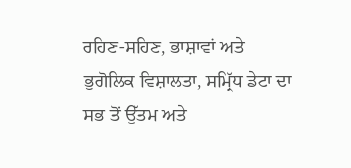ਰਹਿਣ-ਸਹਿਣ, ਭਾਸ਼ਾਵਾਂ ਅਤੇ ਭੁਗੋਲਿਕ ਵਿਸ਼ਾਲਤਾ, ਸਮ੍ਰਿੱਧ ਡੇਟਾ ਦਾ ਸਭ ਤੋਂ ਉੱਤਮ ਅਤੇ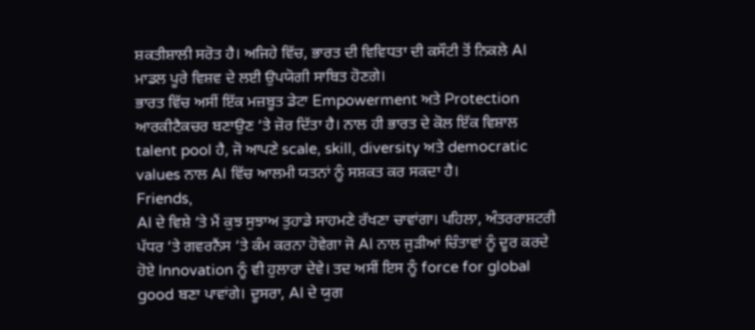ਸ਼ਕਤੀਸ਼ਾਲੀ ਸਰੋਤ ਹੈ। ਅਜਿਹੇ ਵਿੱਚ, ਭਾਰਤ ਦੀ ਵਿਵਿਧਤਾ ਦੀ ਕਸੌਟੀ ਤੋਂ ਨਿਕਲੇ AI ਮਾਡਲ ਪੂਰੇ ਵਿਸ਼ਵ ਦੇ ਲਈ ਉਪਯੋਗੀ ਸਾਬਿਤ ਹੋਣਗੇ।
ਭਾਰਤ ਵਿੱਚ ਅਸੀਂ ਇੱਕ ਮਜ਼ਬੂਤ ਡੇਟਾ Empowerment ਅਤੇ Protection ਆਰਕੀਟੈਕਚਰ ਬਣਾਉਣ ‘ਤੇ ਜ਼ੋਰ ਦਿੱਤਾ ਹੈ। ਨਾਲ ਹੀ ਭਾਰਤ ਦੇ ਕੋਲ ਇੱਕ ਵਿਸ਼ਾਲ talent pool ਹੈ, ਜੋ ਆਪਣੇ scale, skill, diversity ਅਤੇ democratic values ਨਾਲ AI ਵਿੱਚ ਆਲਮੀ ਯਤਨਾਂ ਨੂੰ ਸਸ਼ਕਤ ਕਰ ਸਕਦਾ ਹੈ।
Friends,
AI ਦੇ ਵਿਸ਼ੇ ‘ਤੇ ਮੈਂ ਕੁਝ ਸੁਝਾਅ ਤੁਹਾਡੇ ਸਾਹਮਣੇ ਰੱਖਣਾ ਚਾਵਾਂਗਾ। ਪਹਿਲਾ, ਅੰਤਰਰਾਸ਼ਟਰੀ ਪੱਧਰ ‘ਤੇ ਗਵਰਨੈਂਸ ‘ਤੇ ਕੰਮ ਕਰਨਾ ਹੋਵੇਗਾ ਜੋ AI ਨਾਲ ਜੁੜੀਆਂ ਚਿੰਤਾਵਾਂ ਨੂੰ ਦੂਰ ਕਰਦੇ ਹੋਏ Innovation ਨੂੰ ਵੀ ਹੁਲਾਰਾ ਦੇਵੇ। ਤਦ ਅਸੀਂ ਇਸ ਨੂੰ force for global good ਬਣਾ ਪਾਵਾਂਗੇ। ਦੂਸਰਾ, AI ਦੇ ਯੁਗ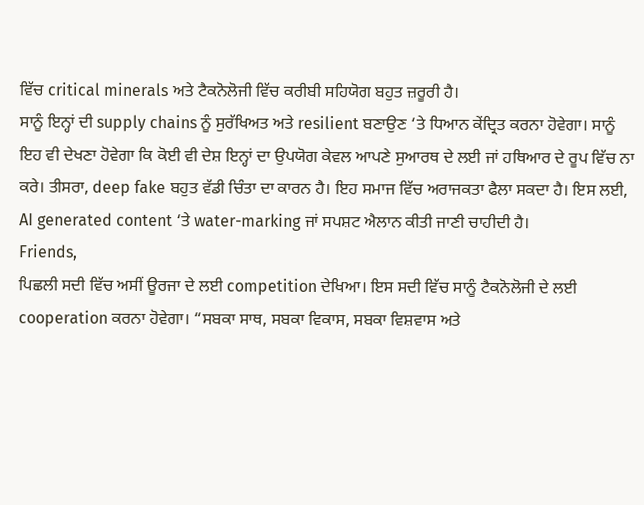ਵਿੱਚ critical minerals ਅਤੇ ਟੈਕਨੋਲੋਜੀ ਵਿੱਚ ਕਰੀਬੀ ਸਹਿਯੋਗ ਬਹੁਤ ਜ਼ਰੂਰੀ ਹੈ।
ਸਾਨੂੰ ਇਨ੍ਹਾਂ ਦੀ supply chains ਨੂੰ ਸੁਰੱਖਿਅਤ ਅਤੇ resilient ਬਣਾਉਣ ‘ਤੇ ਧਿਆਨ ਕੇਂਦ੍ਰਿਤ ਕਰਨਾ ਹੋਵੇਗਾ। ਸਾਨੂੰ ਇਹ ਵੀ ਦੇਖਣਾ ਹੋਵੇਗਾ ਕਿ ਕੋਈ ਵੀ ਦੇਸ਼ ਇਨ੍ਹਾਂ ਦਾ ਉਪਯੋਗ ਕੇਵਲ ਆਪਣੇ ਸੁਆਰਥ ਦੇ ਲਈ ਜਾਂ ਹਥਿਆਰ ਦੇ ਰੂਪ ਵਿੱਚ ਨਾ ਕਰੇ। ਤੀਸਰਾ, deep fake ਬਹੁਤ ਵੱਡੀ ਚਿੰਤਾ ਦਾ ਕਾਰਨ ਹੈ। ਇਹ ਸਮਾਜ ਵਿੱਚ ਅਰਾਜਕਤਾ ਫੈਲਾ ਸਕਦਾ ਹੈ। ਇਸ ਲਈ, AI generated content ‘ਤੇ water-marking ਜਾਂ ਸਪਸ਼ਟ ਐਲਾਨ ਕੀਤੀ ਜਾਣੀ ਚਾਹੀਦੀ ਹੈ।
Friends,
ਪਿਛਲੀ ਸਦੀ ਵਿੱਚ ਅਸੀਂ ਊਰਜਾ ਦੇ ਲਈ competition ਦੇਖਿਆ। ਇਸ ਸਦੀ ਵਿੱਚ ਸਾਨੂੰ ਟੈਕਨੋਲੋਜੀ ਦੇ ਲਈ cooperation ਕਰਨਾ ਹੋਵੇਗਾ। “ਸਬਕਾ ਸਾਥ, ਸਬਕਾ ਵਿਕਾਸ, ਸਬਕਾ ਵਿਸ਼ਵਾਸ ਅਤੇ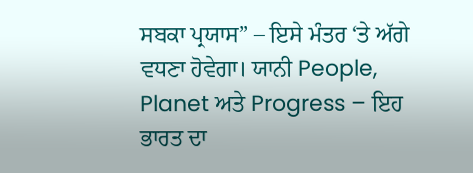ਸਬਕਾ ਪ੍ਰਯਾਸ” – ਇਸੇ ਮੰਤਰ ‘ਤੇ ਅੱਗੇ ਵਧਣਾ ਹੋਵੇਗਾ। ਯਾਨੀ People, Planet ਅਤੇ Progress – ਇਹ ਭਾਰਤ ਦਾ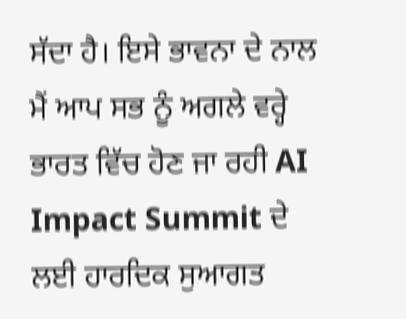ਸੱਦਾ ਹੈ। ਇਸੇ ਭਾਵਨਾ ਦੇ ਨਾਲ ਮੈਂ ਆਪ ਸਭ ਨੂੰ ਅਗਲੇ ਵਰ੍ਹੇ ਭਾਰਤ ਵਿੱਚ ਹੋਣ ਜਾ ਰਹੀ AI Impact Summit ਦੇ ਲਈ ਹਾਰਦਿਕ ਸੁਆਗਤ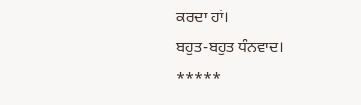ਕਰਦਾ ਹਾਂ।
ਬਹੁਤ-ਬਹੁਤ ਧੰਨਵਾਦ।
*****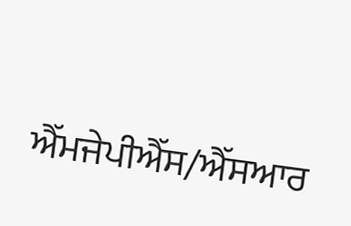ਐੱਮਜੇਪੀਐੱਸ/ਐੱਸਆਰ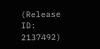(Release ID: 2137492)